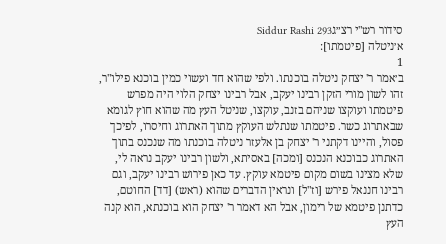סידור רש"י רצ״גSiddur Rashi 293
א׳ניטלה [פיטמתו]:
1
ב׳אמר ר' יצחק ניטלה בוכנתו. ולפי שהוא חד ועשוי כמין בוכנא פילו"ר, זהו לשון מורי הזקן רבינו יעקב, אבל רבינו יצחק הלוי היה מפרש פיטמתו ועוקצו שניהם בזנב, עוקצו, שניטל העץ מה שהוא חוץ לגומא שבאתרוג כשר. פיטמתו שנתלש העוקץ מתוך האתרוג וחיסרו, לפיכך פסול, והיינו דקתני ר' יצחק בן אלעזר ניטלה בוכנתו מה שנכנס בתוך האתרוג כבוכנא הנכנס [ומכה] באסיתא, ולשון רבינו יעקב נראה לי, שלא מצינו בשום מקום פיטמא עוקץ. עד כאן פירוש רבינו יעקב, וגם רבינו חננאל פירש [וז"ל] ונראין הדברים שהוא (ראש) [דד] החוטם, כדתנן פיטמא של רימון, אבל הא דאמר ר' יצחק הוא בוכנתא, הוא קנה העץ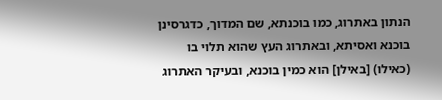הנתון באתרוג, כמו בוכנתא, שם המדוך, כדגרסינן בוכנא ואסיתא, ובאתרוג העץ שהוא תלוי בו (כאילו) [באילן] הוא כמין בוכנא, ובעיקר האתרוג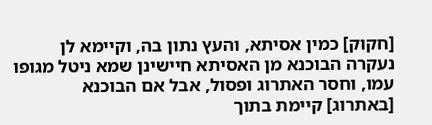[חקוק] כמין אסיתא, והעץ נתון בה, וקיימא לן נעקרה הבוכנא מן האסיתא חיישינן שמא ניטל מגופו עמו, וחסר האתרוג ופסול, אבל אם הבוכנא [באתרוג] קיימת בתוך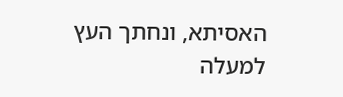האסיתא, ונחתך העץ למעלה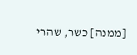[ממנה] כשר, שהרי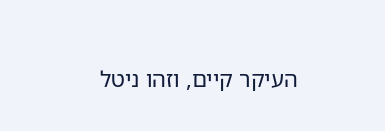העיקר קיים, וזהו ניטל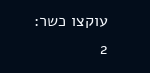עוקצו כשר:
2